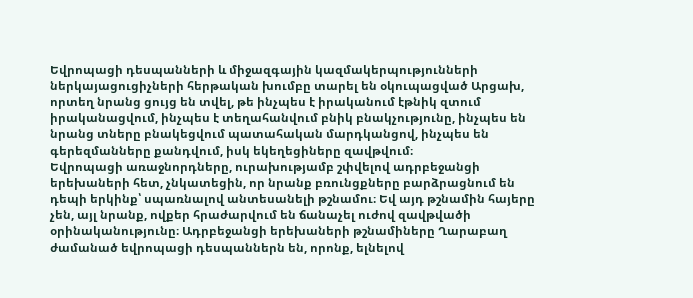Եվրոպացի դեսպանների և միջազգային կազմակերպությունների ներկայացուցիչների հերթական խումբը տարել են օկուպացված Արցախ, որտեղ նրանց ցույց են տվել, թե ինչպես է իրականում էթնիկ զտում իրականացվում, ինչպես է տեղահանվում բնիկ բնակչությունը, ինչպես են նրանց տները բնակեցվում պատահական մարդկանցով, ինչպես են գերեզմանները քանդվում, իսկ եկեղեցիները զավթվում։
Եվրոպացի առաջնորդները, ուրախությամբ շփվելով ադրբեջանցի երեխաների հետ, չնկատեցին, որ նրանք բռունցքները բարձրացնում են դեպի երկինք՝ սպառնալով անտեսանելի թշնամու։ Եվ այդ թշնամին հայերը չեն, այլ նրանք, ովքեր հրաժարվում են ճանաչել ուժով զավթվածի օրինականությունը։ Ադրբեջանցի երեխաների թշնամիները Ղարաբաղ ժամանած եվրոպացի դեսպաններն են, որոնք, ելնելով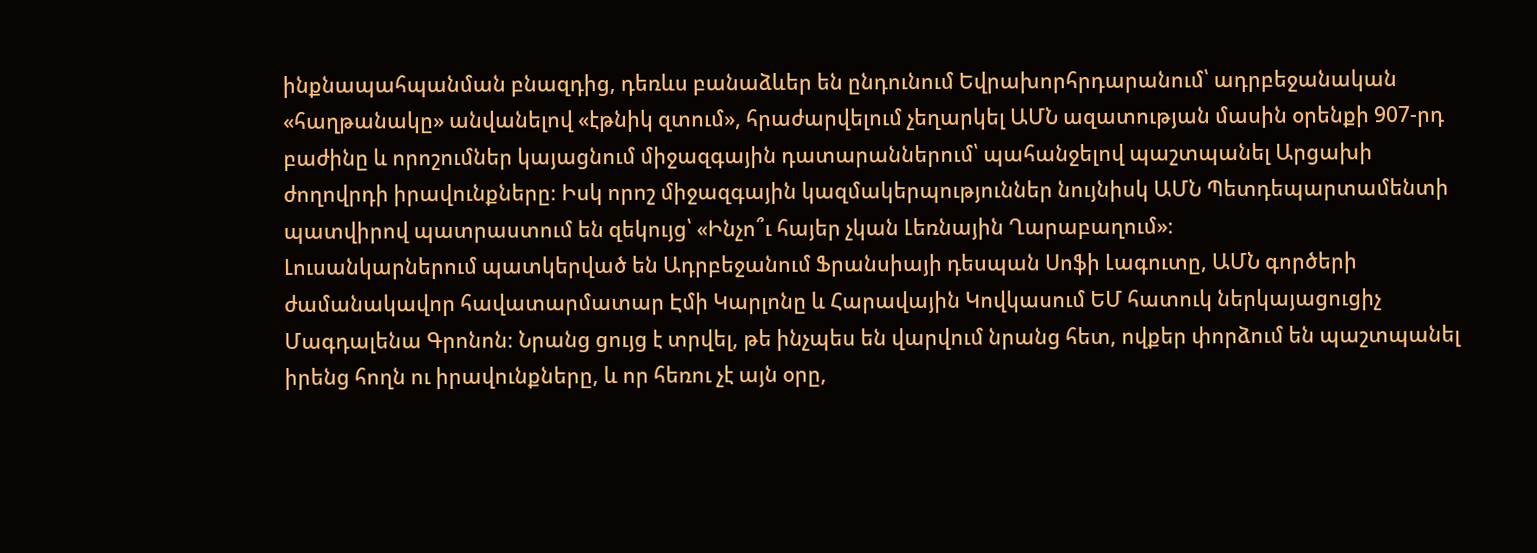ինքնապահպանման բնազդից, դեռևս բանաձևեր են ընդունում Եվրախորհրդարանում՝ ադրբեջանական «հաղթանակը» անվանելով «էթնիկ զտում», հրաժարվելում չեղարկել ԱՄՆ ազատության մասին օրենքի 907-րդ բաժինը և որոշումներ կայացնում միջազգային դատարաններում՝ պահանջելով պաշտպանել Արցախի ժողովրդի իրավունքները։ Իսկ որոշ միջազգային կազմակերպություններ նույնիսկ ԱՄՆ Պետդեպարտամենտի պատվիրով պատրաստում են զեկույց՝ «Ինչո՞ւ հայեր չկան Լեռնային Ղարաբաղում»։
Լուսանկարներում պատկերված են Ադրբեջանում Ֆրանսիայի դեսպան Սոֆի Լագուտը, ԱՄՆ գործերի ժամանակավոր հավատարմատար Էմի Կարլոնը և Հարավային Կովկասում ԵՄ հատուկ ներկայացուցիչ Մագդալենա Գրոնոն։ Նրանց ցույց է տրվել, թե ինչպես են վարվում նրանց հետ, ովքեր փորձում են պաշտպանել իրենց հողն ու իրավունքները, և որ հեռու չէ այն օրը,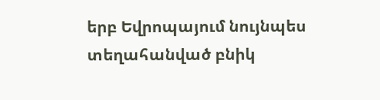երբ Եվրոպայում նույնպես տեղահանված բնիկ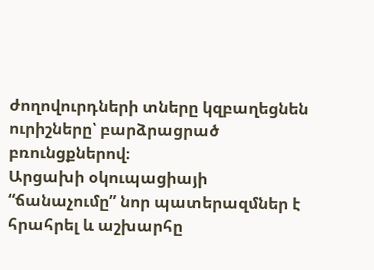ժողովուրդների տները կզբաղեցնեն ուրիշները՝ բարձրացրած բռունցքներով։
Արցախի օկուպացիայի “ճանաչումը” նոր պատերազմներ է հրահրել և աշխարհը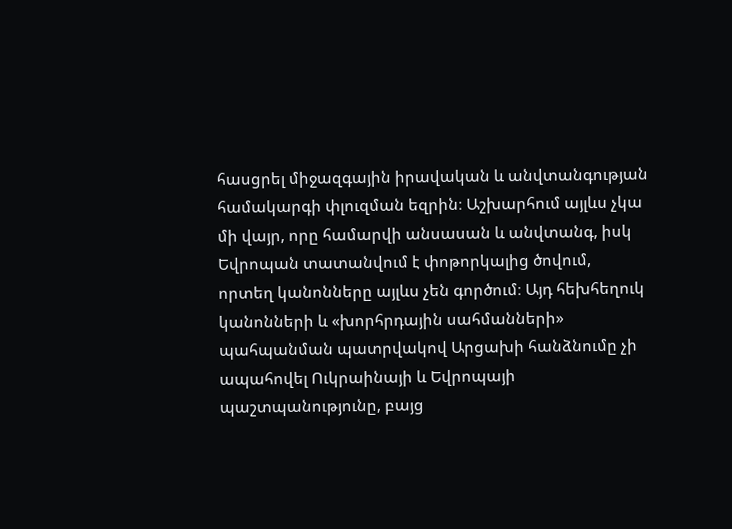հասցրել միջազգային իրավական և անվտանգության համակարգի փլուզման եզրին։ Աշխարհում այլևս չկա մի վայր, որը համարվի անսասան և անվտանգ, իսկ Եվրոպան տատանվում է փոթորկալից ծովում, որտեղ կանոնները այլևս չեն գործում։ Այդ հեխհեղուկ կանոնների և «խորհրդային սահմանների» պահպանման պատրվակով Արցախի հանձնումը չի ապահովել Ուկրաինայի և Եվրոպայի պաշտպանությունը, բայց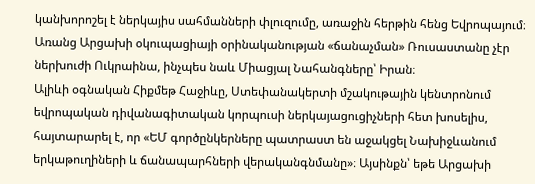կանխորոշել է ներկայիս սահմանների փլուզումը, առաջին հերթին հենց Եվրոպայում։ Առանց Արցախի օկուպացիայի օրինականության «ճանաչման» Ռուսաստանը չէր ներխուժի Ուկրաինա, ինչպես նաև Միացյալ Նահանգները՝ Իրան։
Ալիևի օգնական Հիքմեթ Հաջիևը, Ստեփանակերտի մշակութային կենտրոնում եվրոպական դիվանագիտական կորպուսի ներկայացուցիչների հետ խոսելիս, հայտարարել է, որ «ԵՄ գործընկերները պատրաստ են աջակցել Նախիջևանում երկաթուղիների և ճանապարհների վերականգնմանը»։ Այսինքն՝ եթե Արցախի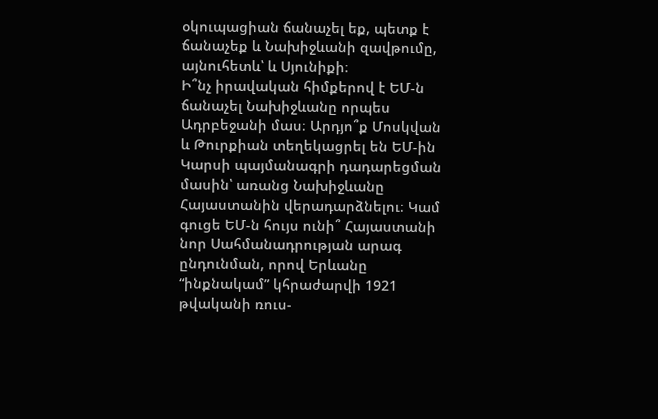օկուպացիան ճանաչել եք, պետք է ճանաչեք և Նախիջևանի զավթումը, այնուհետև՝ և Սյունիքի։
Ի՞նչ իրավական հիմքերով է ԵՄ-ն ճանաչել Նախիջևանը որպես Ադրբեջանի մաս։ Արդյո՞ք Մոսկվան և Թուրքիան տեղեկացրել են ԵՄ-ին Կարսի պայմանագրի դադարեցման մասին՝ առանց Նախիջևանը Հայաստանին վերադարձնելու։ Կամ գուցե ԵՄ-ն հույս ունի՞ Հայաստանի նոր Սահմանադրության արագ ընդունման, որով Երևանը “ինքնակամ” կհրաժարվի 1921 թվականի ռուս-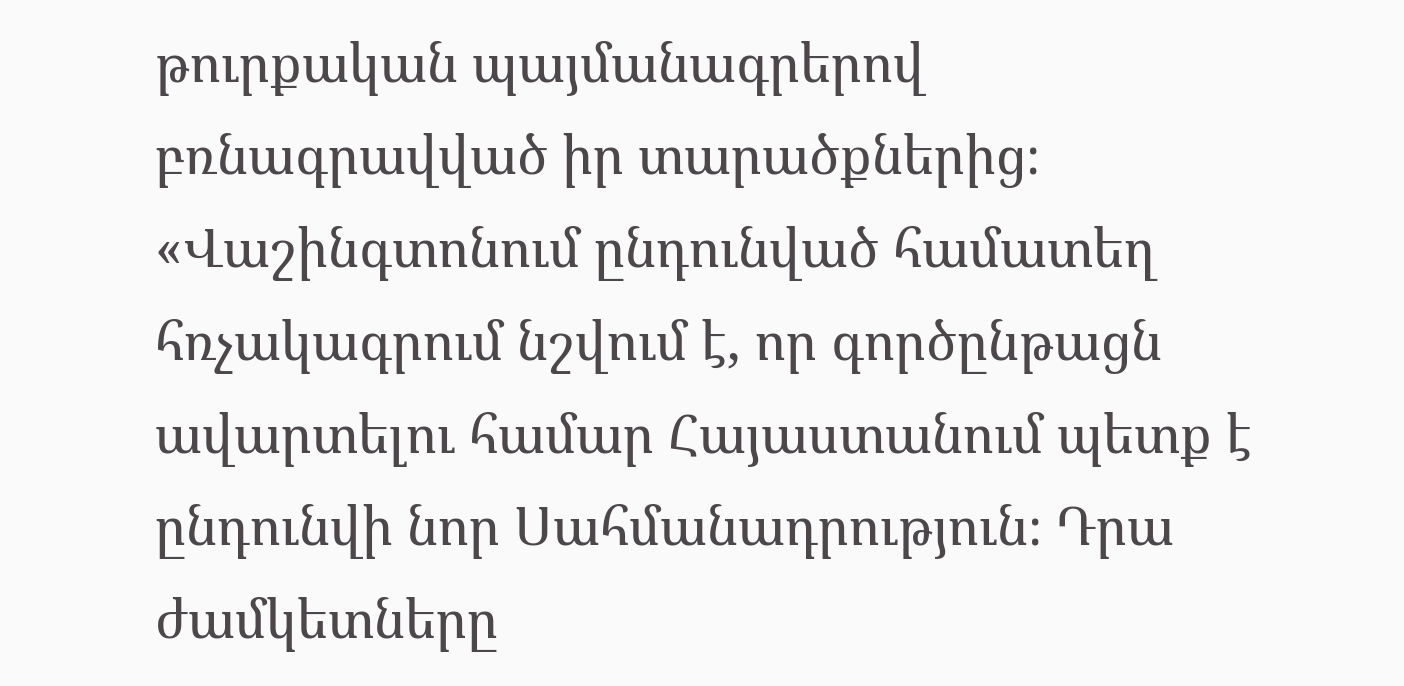թուրքական պայմանագրերով բռնագրավված իր տարածքներից։
«Վաշինգտոնում ընդունված համատեղ հռչակագրում նշվում է, որ գործընթացն ավարտելու համար Հայաստանում պետք է ընդունվի նոր Սահմանադրություն։ Դրա ժամկետները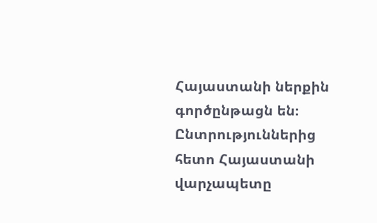Հայաստանի ներքին գործընթացն են։ Ընտրություններից հետո Հայաստանի վարչապետը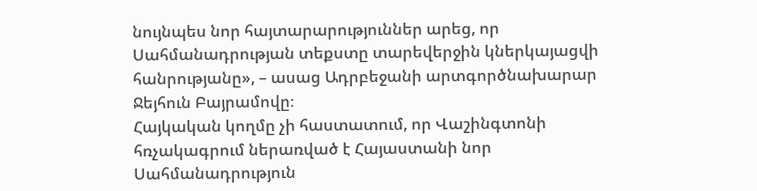նույնպես նոր հայտարարություններ արեց, որ Սահմանադրության տեքստը տարեվերջին կներկայացվի հանրությանը», – ասաց Ադրբեջանի արտգործնախարար Ջեյհուն Բայրամովը։
Հայկական կողմը չի հաստատում, որ Վաշինգտոնի հռչակագրում ներառված է Հայաստանի նոր Սահմանադրություն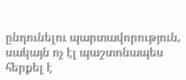ընդունելու պարտավորություն, սակայն ոչ էլ պաշտոնապես հերքել է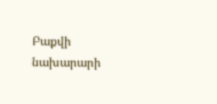Բաքվի նախարարի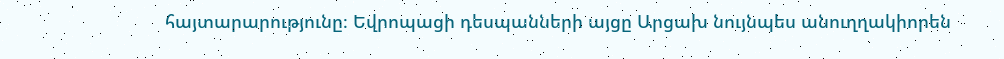հայտարարությունը։ Եվրոպացի դեսպանների այցը Արցախ նույնպես անուղղակիորեն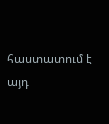հաստատում է այդ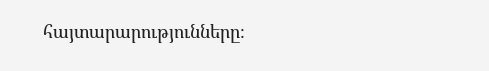հայտարարությունները։